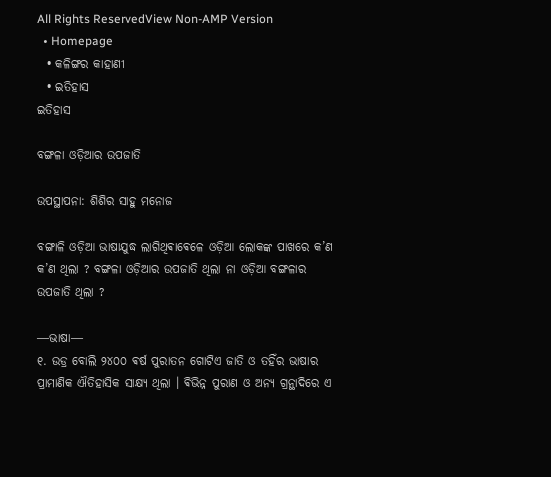All Rights ReservedView Non-AMP Version
  • Homepage
  • କଳିଙ୍ଗର କାହାଣୀ
  • ଇତିହାସ
ଇତିହାସ

ବଙ୍ଗଳା ଓଡ଼ିଆର ଉପଜାତି

ଉପସ୍ଥାପନା: ଶିଶିର ସାହୁ ମନୋଜ

ବଙ୍ଗାଳି ଓଡ଼ିଆ ଭାଷାଯୁଦ୍ଧ ଲାଗିଥିଵାଵେଳେ ଓଡ଼ିଆ ଲୋକଙ୍କ ପାଖରେ କ’ଣ କ’ଣ ଥିଲା ? ବଙ୍ଗଳା ଓଡ଼ିଆର ଉପଜାତି ଥିଲା ନା ଓଡ଼ିଆ ବଙ୍ଗଳାର ଉପଜାତି ଥିଲା ?

―ଭାଷା―
୧. ଉଡ୍ର ବୋଲି ୨୪୦୦ ଵର୍ଷ ପୁରାତନ ଗୋଟିଏ ଜାତି ଓ ତହିଁର ଭାଷାର ପ୍ରାମାଣିକ ଐତିହାସିକ ସାକ୍ଷ୍ଯ ଥିଲା । ଵିଭିନ୍ନ ପୁରାଣ ଓ ଅନ୍ୟ ଗ୍ରନ୍ଥାଦିରେ ଏ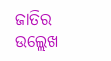ଜାତିର ଉଲ୍ଲେଖ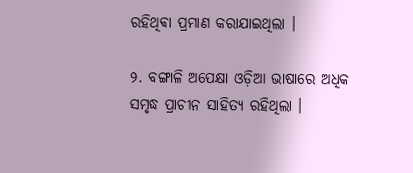ରହିଥିଵା ପ୍ରମାଣ କରାଯାଇଥିଲା ।

୨. ବଙ୍ଗାଳି ଅପେକ୍ଷା ଓଡ଼ିଆ ଭାଷାରେ ଅଧିକ ସମୃଦ୍ଧ ପ୍ରାଚୀନ ସାହିତ୍ଯ ରହିଥିଲା ।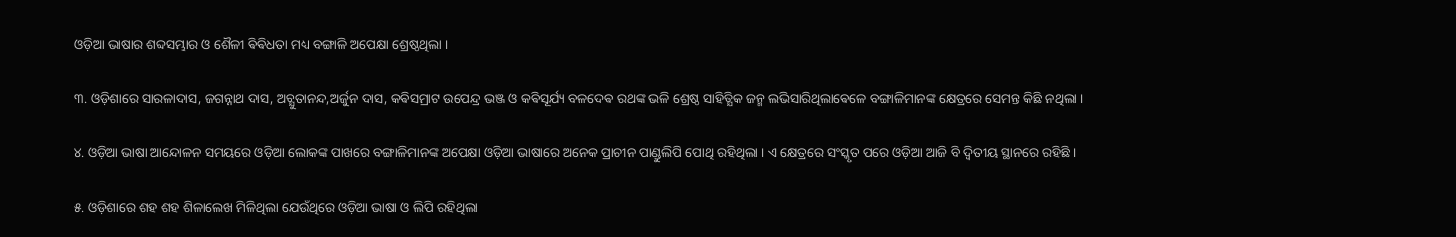ଓଡ଼ିଆ ଭାଷାର ଶବ୍ଦସମ୍ଭାର ଓ ଶୈଳୀ ଵିଵିଧତା ମଧ୍ୟ ବଙ୍ଗାଳି ଅପେକ୍ଷା ଶ୍ରେଷ୍ଠଥିଲା ।

୩. ଓଡ଼ିଶାରେ ସାରଳାଦାସ, ଜଗନ୍ନାଥ ଦାସ, ଅଚ୍ଯୁତାନନ୍ଦ,ଅର୍ଜୁନ ଦାସ, କଵିସମ୍ରାଟ ଉପେନ୍ଦ୍ର ଭଞ୍ଜ ଓ କଵିସୂର୍ଯ୍ୟ ବଳଦେଵ ରଥଙ୍କ ଭଳି ଶ୍ରେଷ୍ଠ ସାହିତ୍ଯିକ ଜନ୍ମ ଲଭିସାରିଥିଲାଵେଳେ ବଙ୍ଗାଳିମାନଙ୍କ କ୍ଷେତ୍ରରେ ସେମନ୍ତ କିଛି ନଥିଲା ।

୪. ଓଡ଼ିଆ ଭାଷା ଆନ୍ଦୋଳନ ସମୟରେ ଓଡ଼ିଆ ଲୋକଙ୍କ ପାଖରେ ବଙ୍ଗାଳିମାନଙ୍କ ଅପେକ୍ଷା ଓଡ଼ିଆ ଭାଷାରେ ଅନେକ ପ୍ରାଚୀନ ପାଣ୍ଡୁଲିପି ପୋଥି ରହିଥିଲା । ଏ କ୍ଷେତ୍ରରେ ସଂସ୍କୃତ ପରେ ଓଡ଼ିଆ ଆଜି ବି ଦ୍ଵିତୀୟ ସ୍ଥାନରେ ରହିଛି ।

୫. ଓଡ଼ିଶାରେ ଶହ ଶହ ଶିଳାଲେଖ ମିଳିଥିଲା ଯେଉଁଥିରେ ଓଡ଼ିଆ ଭାଷା ଓ ଲିପି ରହିଥିଲା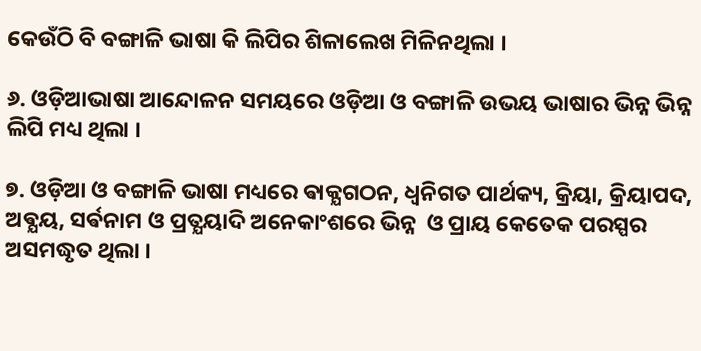କେଉଁଠି ବି ବଙ୍ଗାଳି ଭାଷା କି ଲିପିର ଶିଳାଲେଖ ମିଳିନଥିଲା ।

୬. ଓଡ଼ିଆଭାଷା ଆନ୍ଦୋଳନ ସମୟରେ ଓଡ଼ିଆ ଓ ବଙ୍ଗାଳି ଉଭୟ ଭାଷାର ଭିନ୍ନ ଭିନ୍ନ ଲିପି ମଧ୍ୟ ଥିଲା ।

୭. ଓଡ଼ିଆ ଓ ବଙ୍ଗାଳି ଭାଷା ମଧ୍ୟରେ ଵାକ୍ଯଗଠନ, ଧ୍ଵନିଗତ ପାର୍ଥକ୍ୟ, କ୍ରିୟା, କ୍ରିୟାପଦ, ଅଵ୍ଯୟ, ସର୍ଵନାମ ଓ ପ୍ରତ୍ଯୟାଦି ଅନେକାଂଶରେ ଭିନ୍ନ  ଓ ପ୍ରାୟ କେତେକ ପରସ୍ପର ଅସମଦ୍ଧୃତ ଥିଲା ।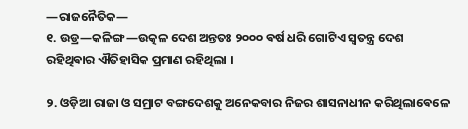―ରାଜନୈତିକ―
୧. ଉଡ୍ର―କଳିଙ୍ଗ―ଉତ୍କଳ ଦେଶ ଅନ୍ତତଃ ୨୦୦୦ ଵର୍ଷ ଧରି ଗୋଟିଏ ସ୍ଵତନ୍ତ୍ର ଦେଶ ରହିଥିଵାର ଐତିହାସିକ ପ୍ରମାଣ ରହିଥିଲା ।

୨. ଓଡ଼ିଆ ରାଜା ଓ ସମ୍ରାଟ ବଙ୍ଗଦେଶକୁ ଅନେକବାର ନିଜର ଶାସନାଧୀନ କରିଥିଲାଵେଳେ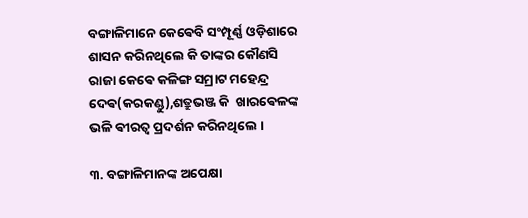ବଙ୍ଗାଳିମାନେ କେଵେବି ସଂମ୍ପୂର୍ଣ୍ଣ ଓଡ଼ିଶାରେ ଶାସନ କରିନଥିଲେ କି ତାଙ୍କର କୌଣସି ରାଜା କେଵେ କଳିଙ୍ଗ ସମ୍ରାଟ ମହେନ୍ଦ୍ର ଦେଵ(କରକଣ୍ଡୁ),ଶତ୍ରୁଭଞ୍ଜ କି  ଖାରଵେଳଙ୍କ ଭଳି ଵୀରତ୍ଵ ପ୍ରଦର୍ଶନ କରିନଥିଲେ ।

୩. ବଙ୍ଗାଳିମାନଙ୍କ ଅପେକ୍ଷା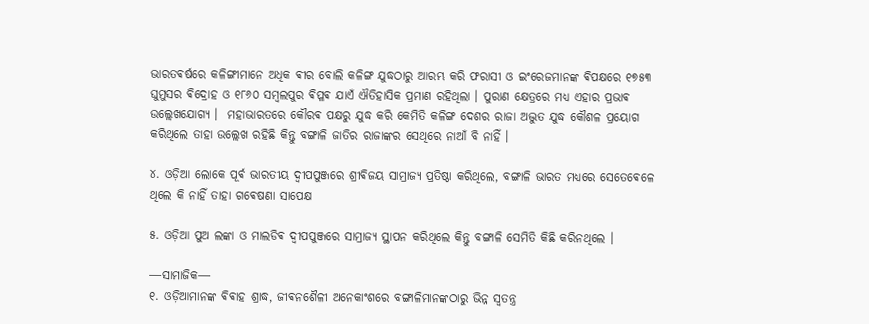ଭାରତଵର୍ଷରେ କଳିଙ୍ଗୀମାନେ ଅଧିକ ଵୀର ବୋଲି କଳିଙ୍ଗ ଯୁଦ୍ଧଠାରୁ ଆରମ୍ଭ କରି ଫରାସୀ ଓ ଇଂରେଜମାନଙ୍କ ଵିପକ୍ଷରେ ୧୭୫୩ ଘୁମୁସର ଵିଦ୍ରୋହ ଓ ୧୮୬୦ ସମ୍ବଲପୁର ଵିପ୍ଳଵ ଯାଏଁ ଐତିହାସିକ ପ୍ରମାଣ ରହିଥିଲା । ପୁରାଣ କ୍ଷେତ୍ରରେ ମଧ୍ୟ ଏହାର ପ୍ରଭାଵ ଉଲ୍ଲେଖଯୋଗ୍ୟ ।  ମହାଭାରତରେ କୌରଵ ପକ୍ଷରୁ ଯୁଦ୍ଧ କରି କେମିତି କଳିଙ୍ଗ ଦେଶର ରାଜା ଅଦ୍ଭୁତ ଯୁଦ୍ଧ କୌଶଳ ପ୍ରୟୋଗ କରିଥିଲେ ତାହା ଉଲ୍ଲେଖ ରହିଛି କିନ୍ତୁ ବଙ୍ଗାଳି ଜାତିର ରାଜାଙ୍କର ସେଥିରେ ନାଆଁ ବି ନାହିଁ ।

୪. ଓଡ଼ିଆ ଲୋକେ ପୂର୍ଵ ଭାରତୀୟ ଦ୍ଵୀପପୁଞ୍ଜରେ ଶ୍ରୀଵିଜୟ ସାମ୍ରାଜ୍ୟ ପ୍ରତିଷ୍ଠା କରିଥିଲେ, ବଙ୍ଗାଳି ଭାରତ ମଧ୍ୟରେ ସେତେଵେଳେ ଥିଲେ କି ନାହିଁ ତାହା ଗଵେଷଣା ସାପେକ୍ଷ

୫. ଓଡ଼ିଆ ପୁଅ ଲଙ୍କା ଓ ମାଲଡିଵ ଦ୍ଵୀପପୁଞ୍ଜରେ ସାମ୍ରାଜ୍ୟ ସ୍ଥାପନ କରିଥିଲେ କିନ୍ତୁ ବଙ୍ଗାଳି ସେମିତି କିଛି କରିନଥିଲେ ।

―ସାମାଜିକ―
୧. ଓଡ଼ିଆମାନଙ୍କ ଵିଵାହ ଶ୍ରାଦ୍ଧ, ଜୀଵନଶୈଳୀ ଅନେକାଂଶରେ ବଙ୍ଗାଳିମାନଙ୍କଠାରୁ ଭିନ୍ନ ସ୍ଵତନ୍ତ୍ର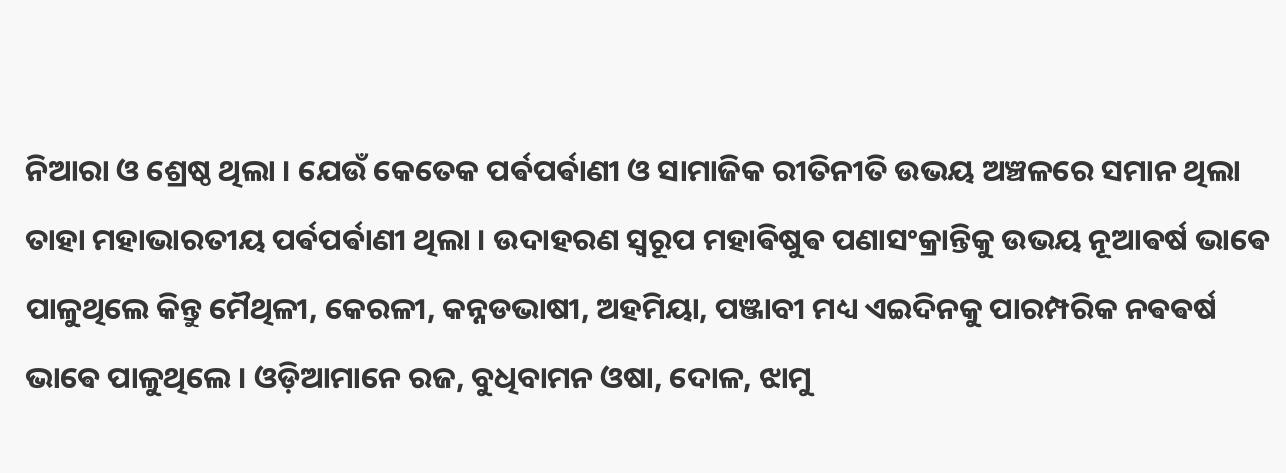ନିଆରା ଓ ଶ୍ରେଷ୍ଠ ଥିଲା । ଯେଉଁ କେତେକ ପର୍ଵପର୍ଵାଣୀ ଓ ସାମାଜିକ ରୀତିନୀତି ଉଭୟ ଅଞ୍ଚଳରେ ସମାନ ଥିଲା ତାହା ମହାଭାରତୀୟ ପର୍ଵପର୍ଵାଣୀ ଥିଲା । ଉଦାହରଣ ସ୍ଵରୂପ ମହାଵିଷୁଵ ପଣାସଂକ୍ରାନ୍ତିକୁ ଉଭୟ ନୂଆଵର୍ଷ ଭାଵେ ପାଳୁଥିଲେ କିନ୍ତୁ ମୈଥିଳୀ, କେରଳୀ, କନ୍ନଡଭାଷୀ, ଅହମିୟା, ପଞ୍ଜାବୀ ମଧ୍ୟ ଏଇଦିନକୁ ପାରମ୍ପରିକ ନଵଵର୍ଷ ଭାଵେ ପାଳୁଥିଲେ । ଓଡ଼ିଆମାନେ ରଜ, ବୁଧିବାମନ ଓଷା, ଦୋଳ, ଝାମୁ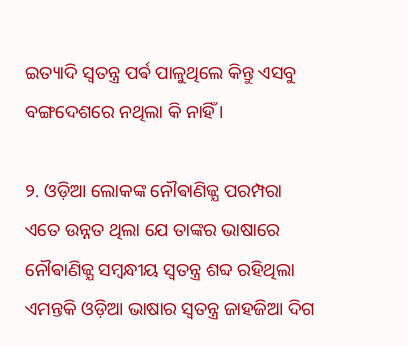ଇତ୍ୟାଦି ସ୍ଵତନ୍ତ୍ର ପର୍ଵ ପାଳୁଥିଲେ କିନ୍ତୁ ଏସବୁ ବଙ୍ଗଦେଶରେ ନଥିଲା କି ନାହିଁ ।

୨. ଓଡ଼ିଆ ଲୋକଙ୍କ ନୌଵାଣିଜ୍ଯ ପରମ୍ପରା ଏତେ ଉନ୍ନତ ଥିଲା ଯେ ତାଙ୍କର ଭାଷାରେ ନୌଵାଣିଜ୍ଯ ସମ୍ବନ୍ଧୀୟ ସ୍ଵତନ୍ତ୍ର ଶବ୍ଦ ରହିଥିଲା ଏମନ୍ତକି ଓଡ଼ିଆ ଭାଷାର ସ୍ଵତନ୍ତ୍ର ଜାହଜିଆ ଦିଗ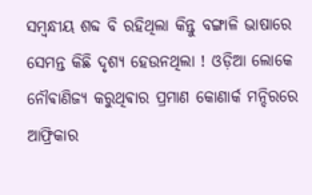ସମ୍ବନ୍ଧୀୟ ଶବ୍ଦ ବି ରହିଥିଲା କିନ୍ତୁ ବଙ୍ଗାଳି ଭାଷାରେ ସେମନ୍ତ କିଛି ଦୃଶ୍ୟ ହେଉନଥିଲା ! ଓଡ଼ିଆ ଲୋକେ ନୌଵାଣିଜ୍ୟ କରୁଥିଵାର ପ୍ରମାଣ କୋଣାର୍କ ମନ୍ଦିରରେ ଆଫ୍ରିକାର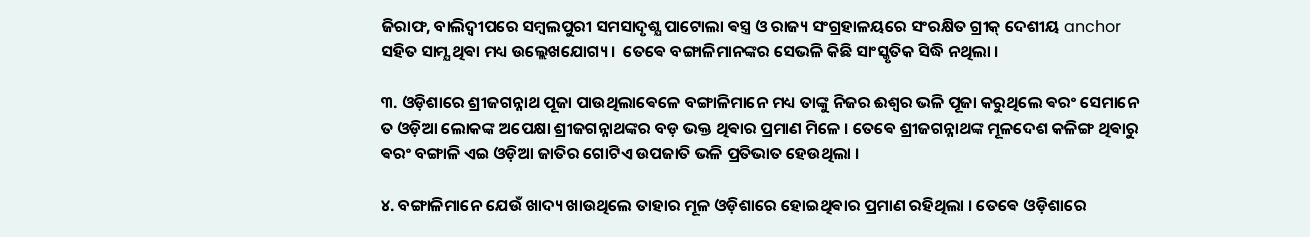ଜିରାଫ, ବାଲିଦ୍ଵୀପରେ ସମ୍ବଲପୁରୀ ସମସାଦୃଶ୍ଯ ପାଟୋଲା ଵସ୍ତ୍ର ଓ ରାଜ୍ୟ ସଂଗ୍ରହାଳୟରେ ସଂରକ୍ଷିତ ଗ୍ରୀକ୍ ଦେଶୀୟ anchor ସହିତ ସାମ୍ଯ ଥିଵା ମଧ୍ୟ ଉଲ୍ଲେଖଯୋଗ୍ୟ ।  ତେଵେ ବଙ୍ଗାଳିମାନଙ୍କର ସେଭଳି କିଛି ସାଂସ୍କୃତିକ ସିଦ୍ଧି ନଥିଲା ।

୩. ଓଡ଼ିଶାରେ ଶ୍ରୀଜଗନ୍ନାଥ ପୂଜା ପାଉଥିଲାଵେଳେ ବଙ୍ଗାଳିମାନେ ମଧ୍ୟ ତାଙ୍କୁ ନିଜର ଈଶ୍ୱର ଭଳି ପୂଜା କରୁଥିଲେ ଵରଂ ସେମାନେ ତ ଓଡ଼ିଆ ଲୋକଙ୍କ ଅପେକ୍ଷା ଶ୍ରୀଜଗନ୍ନାଥଙ୍କର ବଡ଼ ଭକ୍ତ ଥିଵାର ପ୍ରମାଣ ମିଳେ । ତେଵେ ଶ୍ରୀଜଗନ୍ନାଥଙ୍କ ମୂଳଦେଶ କଳିଙ୍ଗ ଥିଵାରୁ ଵରଂ ବଙ୍ଗାଳି ଏଇ ଓଡ଼ିଆ ଜାତିର ଗୋଟିଏ ଉପଜାତି ଭଳି ପ୍ରତିଭାତ ହେଉଥିଲା ।

୪. ବଙ୍ଗାଳିମାନେ ଯେଉଁ ଖାଦ୍ୟ ଖାଉଥିଲେ ତାହାର ମୂଳ ଓଡ଼ିଶାରେ ହୋଇଥିଵାର ପ୍ରମାଣ ରହିଥିଲା । ତେଵେ ଓଡ଼ିଶାରେ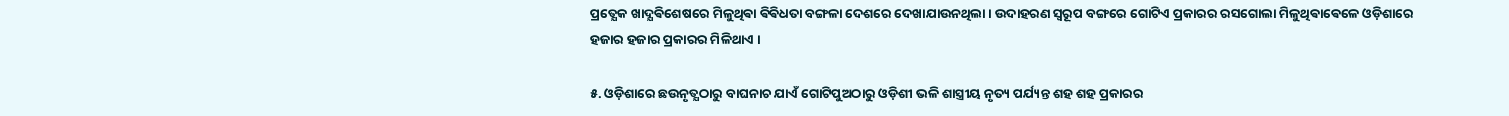ପ୍ରତ୍ଯେକ ଖାଦ୍ଯଵିଶେଷରେ ମିଳୁଥିଵା ଵିଵିଧତା ବଙ୍ଗଳା ଦେଶରେ ଦେଖାଯାଉନଥିଲା । ଉଦାହରଣ ସ୍ଵରୂପ ବଙ୍ଗରେ ଗୋଟିଏ ପ୍ରକାରର ରସଗୋଲା ମିଳୁଥିଵାଵେଳେ ଓଡ଼ିଶାରେ ହଜାର ହଜାର ପ୍ରକାରର ମିଳିଥାଏ ।

୫. ଓଡ଼ିଶାରେ ଛଉନୃତ୍ଯଠାରୁ ବାଘନାଚ ଯାଏଁ ଗୋଟିପୁଅଠାରୁ ଓଡ଼ିଶୀ ଭଳି ଶାସ୍ତ୍ରୀୟ ନୃତ୍ୟ ପର୍ଯ୍ୟନ୍ତ ଶହ ଶହ ପ୍ରକାରର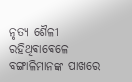ନୃତ୍ୟ ଶୈଳୀ ରହିଥିଵାଵେଳେ ବଙ୍ଗାଳିମାନଙ୍କ ପାଖରେ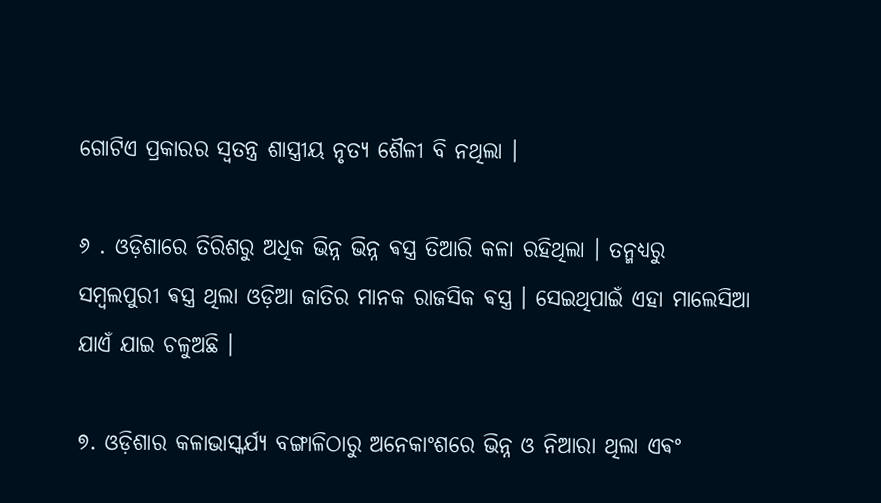ଗୋଟିଏ ପ୍ରକାରର ସ୍ଵତନ୍ତ୍ର ଶାସ୍ତ୍ରୀୟ ନୃତ୍ୟ ଶୈଳୀ ବି ନଥିଲା ।

୬ . ଓଡ଼ିଶାରେ ତିରିଶରୁ ଅଧିକ ଭିନ୍ନ ଭିନ୍ନ ଵସ୍ତ୍ର ତିଆରି କଳା ରହିଥିଲା । ତନ୍ମଧ୍ୟରୁ ସମ୍ବଲପୁରୀ ଵସ୍ତ୍ର ଥିଲା ଓଡ଼ିଆ ଜାତିର ମାନକ ରାଜସିକ ଵସ୍ତ୍ର । ସେଇଥିପାଇଁ ଏହା ମାଲେସିଆ ଯାଏଁ ଯାଇ ଚଳୁଅଛି ।

୭. ଓଡ଼ିଶାର କଳାଭାସ୍କର୍ଯ୍ୟ ବଙ୍ଗାଳିଠାରୁ ଅନେକାଂଶରେ ଭିନ୍ନ ଓ ନିଆରା ଥିଲା ଏଵଂ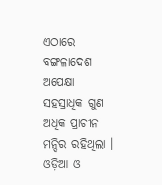ଏଠାରେ ବଙ୍ଗଳାଦେଶ ଅପେକ୍ଷା ସହସ୍ରାଧିକ ଗୁଣ ଅଧିକ ପ୍ରାଚୀନ ମନ୍ଦିର ରହିଥିଲା । ଓଡ଼ିଆ ଓ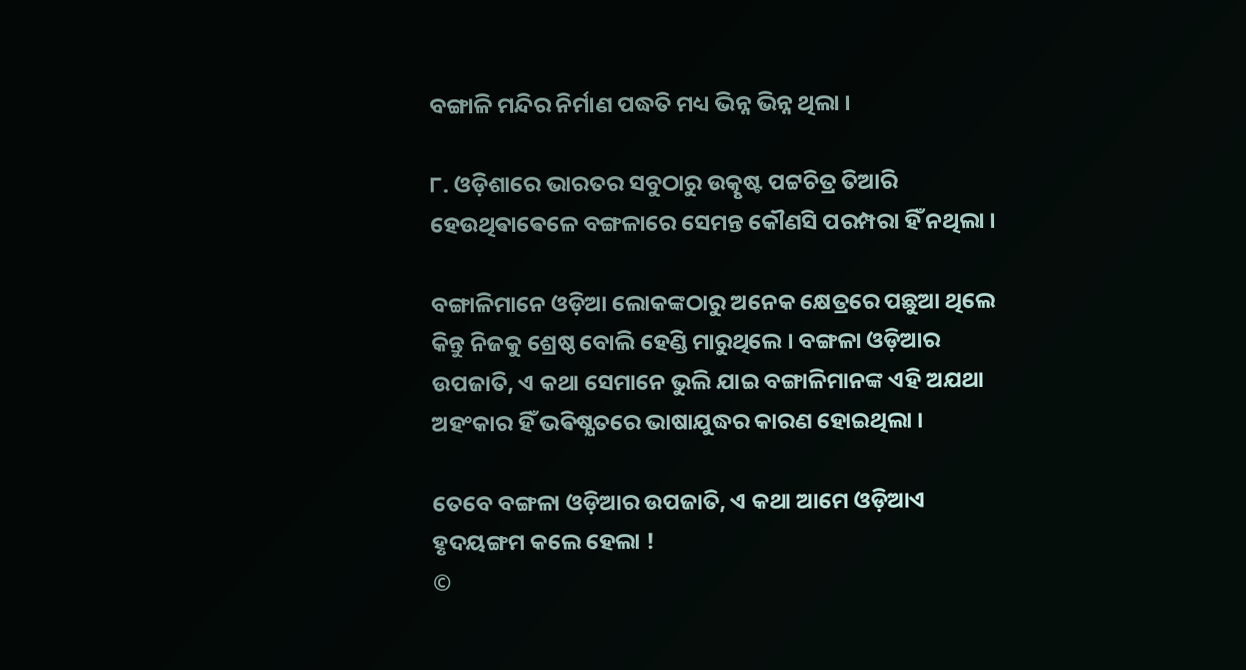ବଙ୍ଗାଳି ମନ୍ଦିର ନିର୍ମାଣ ପଦ୍ଧତି ମଧ୍ୟ ଭିନ୍ନ ଭିନ୍ନ ଥିଲା ।

୮. ଓଡ଼ିଶାରେ ଭାରତର ସବୁଠାରୁ ଉତ୍କୃଷ୍ଟ ପଟ୍ଟଚିତ୍ର ତିଆରି ହେଉଥିଵାଵେଳେ ବଙ୍ଗଳାରେ ସେମନ୍ତ କୌଣସି ପରମ୍ପରା ହିଁ ନଥିଲା ।

ବଙ୍ଗାଳିମାନେ ଓଡ଼ିଆ ଲୋକଙ୍କଠାରୁ ଅନେକ କ୍ଷେତ୍ରରେ ପଛୁଆ ଥିଲେ କିନ୍ତୁ ନିଜକୁ ଶ୍ରେଷ୍ଠ ବୋଲି ହେଣ୍ଡି ମାରୁଥିଲେ । ବଙ୍ଗଳା ଓଡ଼ିଆର ଉପଜାତି, ଏ କଥା ସେମାନେ ଭୁଲି ଯାଇ ବଙ୍ଗାଳିମାନଙ୍କ ଏହି ଅଯଥା ଅହଂକାର ହିଁ ଭଵିଷ୍ଯତରେ ଭାଷାଯୁଦ୍ଧର କାରଣ ହୋଇଥିଲା ।

ତେବେ ବଙ୍ଗଳା ଓଡ଼ିଆର ଉପଜାତି, ଏ କଥା ଆମେ ଓଡ଼ିଆଏ ହୃଦୟଙ୍ଗମ କଲେ ହେଲା !
©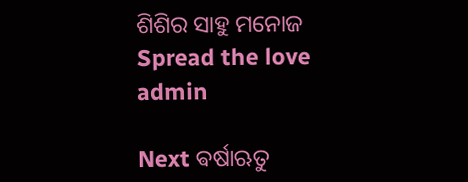ଶିଶିର ସାହୁ ମନୋଜ
Spread the love
admin

Next ଵର୍ଷାଋତୁ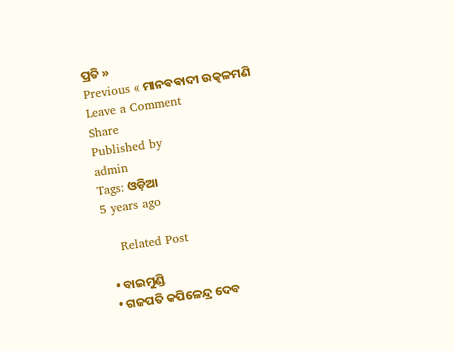ପ୍ରତି »
Previous « ମାନଵଵାଦୀ ଉତ୍କଳମଣି
Leave a Comment
Share
Published by
admin
Tags: ଓଡ଼ିଆ
5 years ago

    Related Post

  • ବାଇମୁଣ୍ଡି
  • ଗଜପତି କପିଳେନ୍ଦ୍ର ଦେବ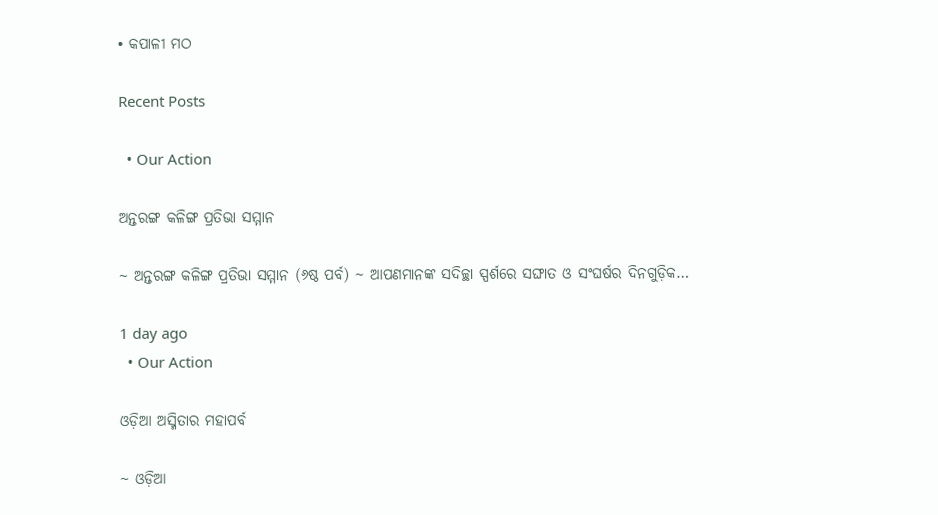• କପାଳୀ ମଠ

Recent Posts

  • Our Action

ଅନ୍ତରଙ୍ଗ କଳିଙ୍ଗ ପ୍ରତିଭା ସମ୍ମାନ

~ ଅନ୍ତରଙ୍ଗ କଳିଙ୍ଗ ପ୍ରତିଭା ସମ୍ମାନ (୬ଷ୍ଠ ପର୍ବ) ~ ଆପଣମାନଙ୍କ ସଦିଚ୍ଛା ସ୍ପର୍ଶରେ ସଙ୍ଘାତ ଓ ସଂଘର୍ଷର ଦିନଗୁଡ଼ିକ…

1 day ago
  • Our Action

ଓଡ଼ିଆ ଅସ୍ମିତାର ମହାପର୍ବ

~ ଓଡ଼ିଆ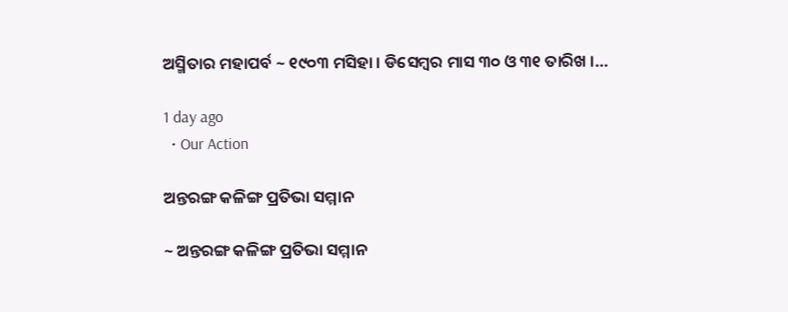ଅସ୍ମିତାର ମହାପର୍ବ ~ ୧୯୦୩ ମସିହା । ଡିସେମ୍ବର ମାସ ୩୦ ଓ ୩୧ ତାରିଖ ।…

1 day ago
  • Our Action

ଅନ୍ତରଙ୍ଗ କଳିଙ୍ଗ ପ୍ରତିଭା ସମ୍ମାନ

~ ଅନ୍ତରଙ୍ଗ କଳିଙ୍ଗ ପ୍ରତିଭା ସମ୍ମାନ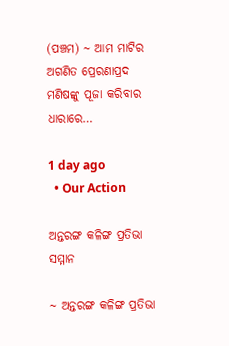(ପଞ୍ଚମ) ~ ଆମ ମାଟିର ଅଗଣିତ ପ୍ରେରଣାପ୍ରଦ ମଣିଷଙ୍କୁ ପୂଜା କରିବାର ଧାରାରେ…

1 day ago
  • Our Action

ଅନ୍ତରଙ୍ଗ କଳିଙ୍ଗ ପ୍ରତିଭା ସମ୍ମାନ

~ ଅନ୍ତରଙ୍ଗ କଳିଙ୍ଗ ପ୍ରତିଭା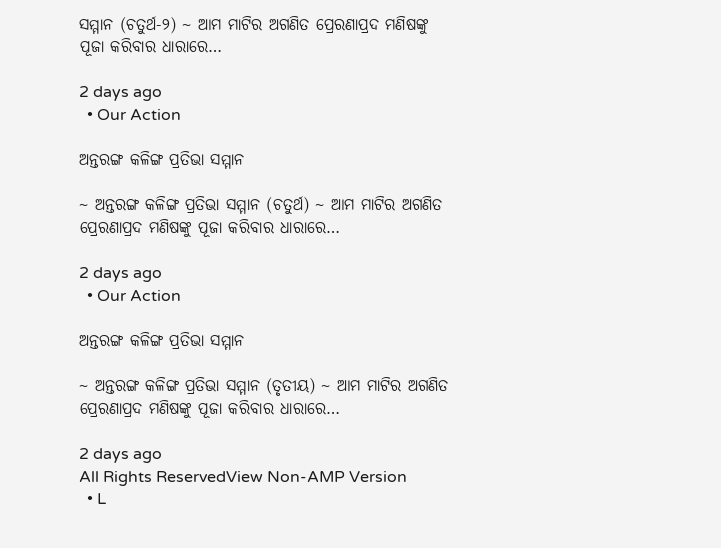ସମ୍ମାନ (ଚତୁର୍ଥ-୨) ~ ଆମ ମାଟିର ଅଗଣିତ ପ୍ରେରଣାପ୍ରଦ ମଣିଷଙ୍କୁ ପୂଜା କରିବାର ଧାରାରେ…

2 days ago
  • Our Action

ଅନ୍ତରଙ୍ଗ କଳିଙ୍ଗ ପ୍ରତିଭା ସମ୍ମାନ

~ ଅନ୍ତରଙ୍ଗ କଳିଙ୍ଗ ପ୍ରତିଭା ସମ୍ମାନ (ଚତୁର୍ଥ) ~ ଆମ ମାଟିର ଅଗଣିତ ପ୍ରେରଣାପ୍ରଦ ମଣିଷଙ୍କୁ ପୂଜା କରିବାର ଧାରାରେ…

2 days ago
  • Our Action

ଅନ୍ତରଙ୍ଗ କଳିଙ୍ଗ ପ୍ରତିଭା ସମ୍ମାନ

~ ଅନ୍ତରଙ୍ଗ କଳିଙ୍ଗ ପ୍ରତିଭା ସମ୍ମାନ (ତୃତୀୟ) ~ ଆମ ମାଟିର ଅଗଣିତ ପ୍ରେରଣାପ୍ରଦ ମଣିଷଙ୍କୁ ପୂଜା କରିବାର ଧାରାରେ…

2 days ago
All Rights ReservedView Non-AMP Version
  • L